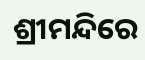ଶ୍ରୀମନ୍ଦିରେ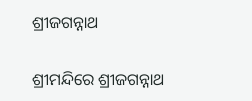ଶ୍ରୀଜଗନ୍ନାଥ

ଶ୍ରୀମନ୍ଦିରେ ଶ୍ରୀଜଗନ୍ନାଥ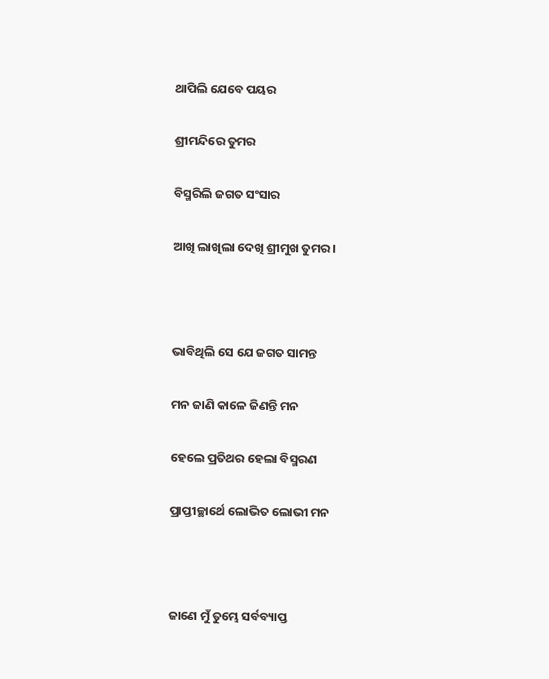ଥାପିଲି ଯେବେ ପୟର

ଶ୍ରୀମନ୍ଦିରେ ତୁମର

ବିସ୍ମରିଲି ଜଗତ ସଂସାର

ଆଖି ଲାଖିଲା ଦେଖି ଶ୍ରୀମୁଖ ତୁମର ।



ଭାବିଥିଲି ସେ ଯେ ଜଗତ ସାମନ୍ତ

ମନ ଜାଣି କାଳେ ଜିଣନ୍ତି ମନ

ହେଲେ ପ୍ରତିଥର ହେଲା ବିସ୍ମରଣ

ପ୍ରାପ୍ତୀଚ୍ଛାର୍ଥେ ଲୋଭିତ ଲୋଭୀ ମନ



ଜାଣେ ମୁଁ ତୁମ୍ଭେ ସର୍ବବ୍ୟାପ୍ତ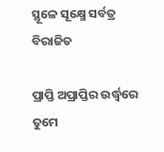ସ୍ଥୂଳେ ସୂକ୍ଷ୍ମେ ସର୍ବତ୍ର ବିରାଜିତ

ପ୍ରାପ୍ତି ଅପ୍ରାପ୍ତିର ଉର୍ଦ୍ଧ୍ଵରେ ତୁମେ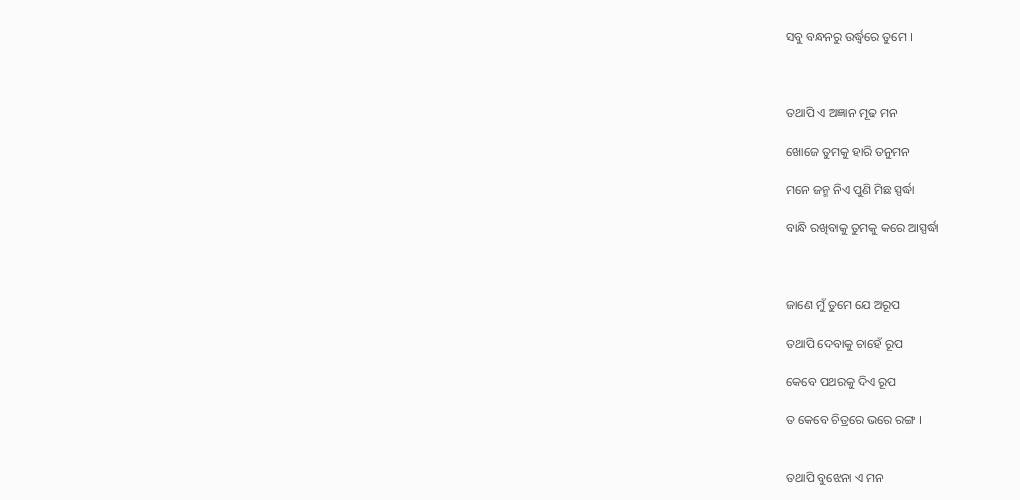ସବୁ ବନ୍ଧନରୁ ଉର୍ଦ୍ଧ୍ଵରେ ତୁମେ ।



ତଥାପି ଏ ଅଜ୍ଞାନ ମୂଢ ମନ

ଖୋଜେ ତୁମକୁ ହାରି ତନୁମନ

ମନେ ଜନ୍ମ ନିଏ ପୁଣି ମିଛ ସ୍ପର୍ଦ୍ଧା

ବାନ୍ଧି ରଖିବାକୁ ତୁମକୁ କରେ ଆସ୍ପର୍ଦ୍ଧା



ଜାଣେ ମୁଁ ତୁମେ ଯେ ଅରୂପ

ତଥାପି ଦେବାକୁ ଚାହେଁ ରୂପ

କେବେ ପଥରକୁ ଦିଏ ରୂପ

ତ କେବେ ଚିତ୍ରରେ ଭରେ ରଙ୍ଗ ।


ତଥାପି ବୁଝେନା ଏ ମନ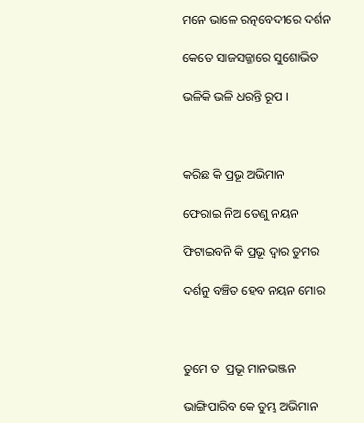ମନେ ଭାଳେ ରତ୍ନବେଦୀରେ ଦର୍ଶନ

କେତେ ସାଜସଜ୍ଜାରେ ସୁଶୋଭିତ

ଭଳିକି ଭଳି ଧରନ୍ତି ରୂପ ।



କରିଛ କି ପ୍ରଭୂ ଅଭିମାନ

ଫେରାଇ ନିଅ ତେଣୁ ନୟନ

ଫିଟାଇବନି କି ପ୍ରଭୂ ଦ୍ଵାର ତୁମର

ଦର୍ଶନୁ ବଞ୍ଚିତ ହେବ ନୟନ ମୋର



ତୁମେ ତ  ପ୍ରଭୂ ମାନଭଞ୍ଜନ

ଭାଙ୍ଗିପାରିବ କେ ତୁମ୍ଭ ଅଭିମାନ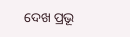ଦେଖ ପ୍ରଭୂ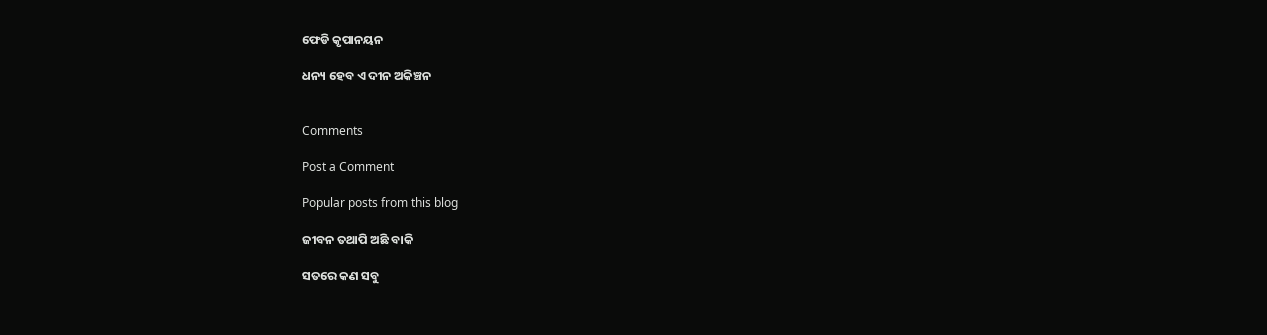ଫେଡି କୃପାନୟନ

ଧନ୍ୟ ହେବ ଏ ଦୀନ ଅକିଞ୍ଚନ


Comments

Post a Comment

Popular posts from this blog

ଜୀବନ ତଥାପି ଅଛି ବାକି

ସତରେ କଣ ସବୁ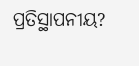ପ୍ରତିସ୍ଥାପନୀୟ?